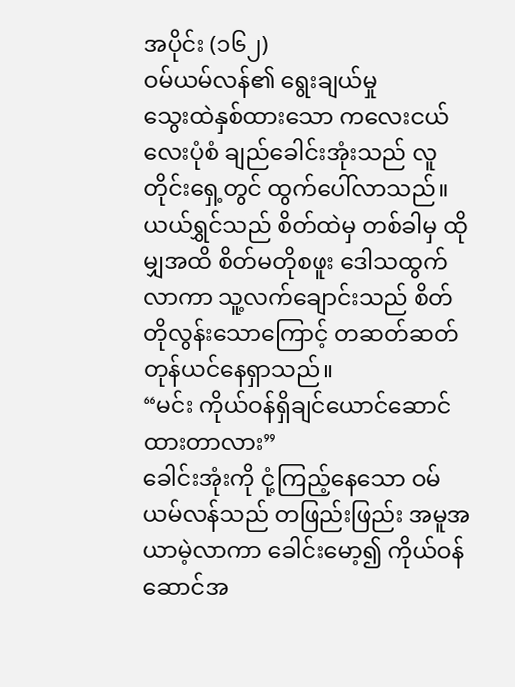အပိုင်း (၁၆၂)
ဝမ်ယမ်လန်၏ ရွေးချယ်မှု
သွေးထဲနှစ်ထားသော ကလေးငယ်လေးပုံစံ ချည်ခေါင်းအုံးသည် လူတိုင်းရှေ့တွင် ထွက်ပေါ်လာသည်။ ယယ်ရွှင်သည် စိတ်ထဲမှ တစ်ခါမှ ထိုမျှအထိ စိတ်မတိုစဖူး ဒေါသထွက်လာကာ သူ့လက်ချောင်းသည် စိတ်တိုလွန်းသောကြောင့် တဆတ်ဆတ် တုန်ယင်နေရှာသည်။
“မင်း ကိုယ်ဝန်ရှိချင်ယောင်ဆောင်ထားတာလား”
ခေါင်းအုံးကို ငုံ့ကြည့်နေသော ဝမ်ယမ်လန်သည် တဖြည်းဖြည်း အမူအယာမဲ့လာကာ ခေါင်းမော့၍ ကိုယ်ဝန်ဆောင်အ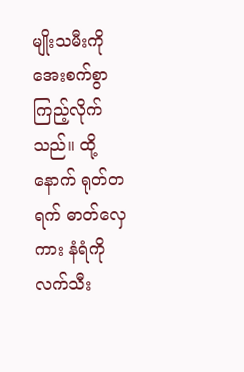မျိုးသမီးကို အေးစက်စွာ ကြည့်လိုက်သည်။ ထို့နောက် ရုတ်တရက် ဓာတ်လှေကား နံရံကို လက်သီး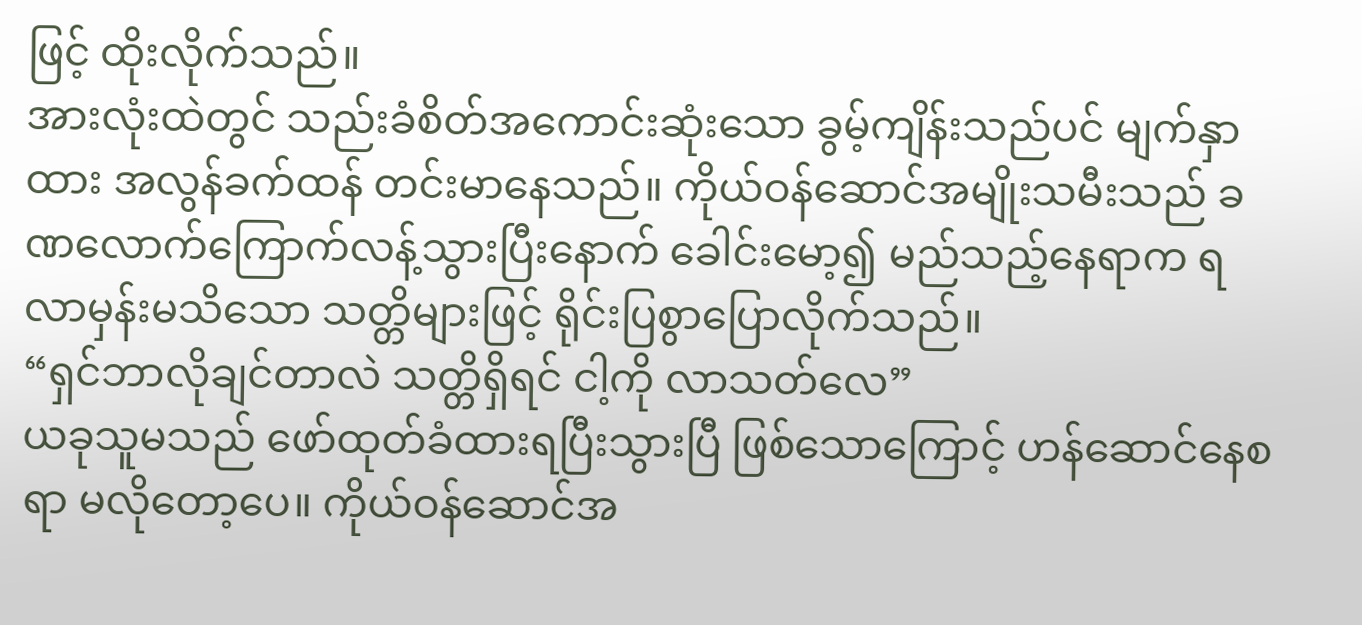ဖြင့် ထိုးလိုက်သည်။
အားလုံးထဲတွင် သည်းခံစိတ်အကောင်းဆုံးသော ခွမ့်ကျိန်းသည်ပင် မျက်နှာထား အလွန်ခက်ထန် တင်းမာနေသည်။ ကိုယ်ဝန်ဆောင်အမျိုးသမီးသည် ခဏလောက်ကြောက်လန့်သွားပြီးနောက် ခေါင်းမော့၍ မည်သည့်နေရာက ရလာမှန်းမသိသော သတ္တိများဖြင့် ရိုင်းပြစွာပြောလိုက်သည်။
“ရှင်ဘာလိုချင်တာလဲ သတ္တိရှိရင် ငါ့ကို လာသတ်လေ”
ယခုသူမသည် ဖော်ထုတ်ခံထားရပြီးသွားပြီ ဖြစ်သောကြောင့် ဟန်ဆောင်နေစရာ မလိုတော့ပေ။ ကိုယ်ဝန်ဆောင်အ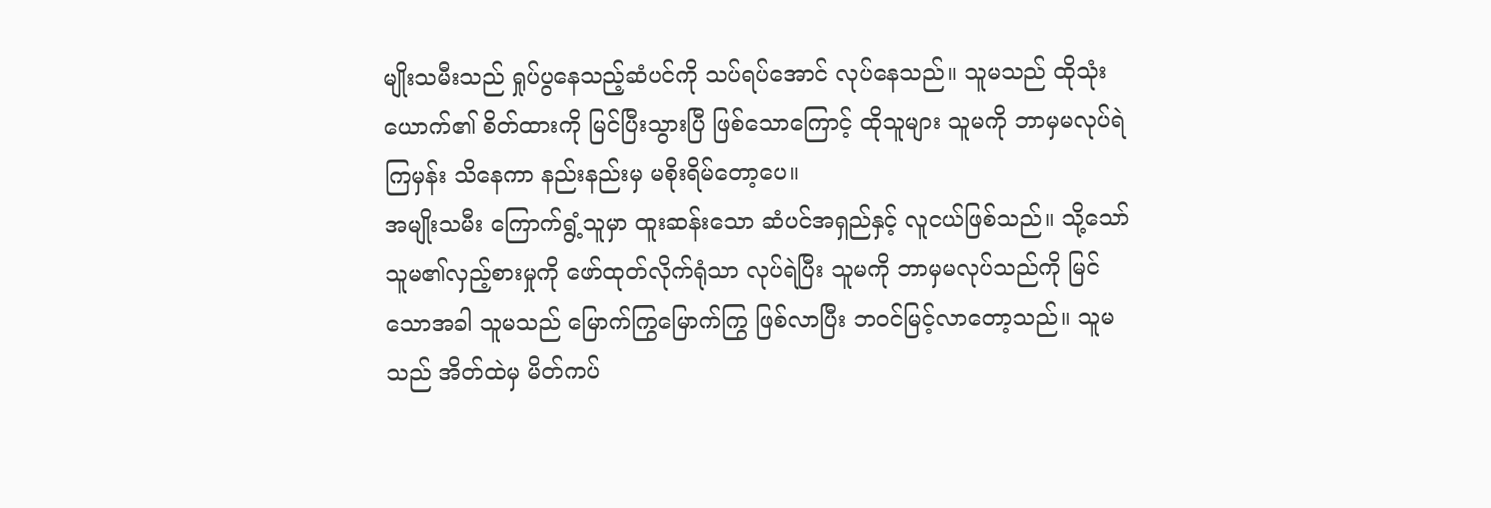မျိုးသမီးသည် ရှုပ်ပွနေသည့်ဆံပင်ကို သပ်ရပ်အောင် လုပ်နေသည်။ သူမသည် ထိုသုံးယောက်၏ စိတ်ထားကို မြင်ပြီးသွားပြီ ဖြစ်သောကြောင့် ထိုသူများ သူမကို ဘာမှမလုပ်ရဲကြမှန်း သိနေကာ နည်းနည်းမှ မစိုးရိမ်တော့ပေ။
အမျိုးသမီး ကြောက်ရွံ့သူမှာ ထူးဆန်းသော ဆံပင်အရှည်နှင့် လူငယ်ဖြစ်သည်။ သို့သော် သူမ၏လှည့်စားမှုကို ဖော်ထုတ်လိုက်ရုံသာ လုပ်ရဲပြီး သူမကို ဘာမှမလုပ်သည်ကို မြင်သောအခါ သူမသည် မြောက်ကြွမြောက်ကြွ ဖြစ်လာပြီး ဘဝင်မြင့်လာတော့သည်။ သူမသည် အိတ်ထဲမှ မိတ်ကပ်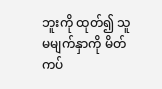ဘူးကို ထုတ်၍ သူမမျက်နှာကို မိတ်ကပ်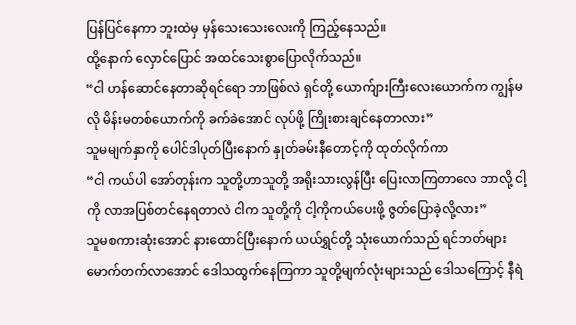ပြန်ပြင်နေကာ ဘူးထဲမှ မှန်သေးသေးလေးကို ကြည့်နေသည်။
ထို့နောက် လှောင်ပြောင် အထင်သေးစွာပြောလိုက်သည်။
“ငါ ဟန်ဆောင်နေတာဆိုရင်ရော ဘာဖြစ်လဲ ရှင်တို့ ယောက်ျားကြီးလေးယောက်က ကျွန်မလို မိန်းမတစ်ယောက်ကို ခက်ခဲအောင် လုပ်ဖို့ ကြိုးစားချင်နေတာလား”
သူမမျက်နှာကို ပေါင်ဒါပုတ်ပြီးနောက် နှုတ်ခမ်းနီတောင့်ကို ထုတ်လိုက်ကာ
“ငါ ကယ်ပါ အော်တုန်းက သူတို့ဟာသူတို့ အရိုးသားလွန်ပြီး ပြေးလာကြတာလေ ဘာလို့ ငါ့ကို လာအပြစ်တင်နေရတာလဲ ငါက သူတို့ကို ငါ့ကိုကယ်ပေးဖို့ ဇွတ်ပြောခဲ့လို့လား”
သူမစကားဆုံးအောင် နားထောင်ပြီးနောက် ယယ်ရွှင်တို့ သုံးယောက်သည် ရင်ဘတ်များ မောက်တက်လာအောင် ဒေါသထွက်နေကြကာ သူတို့မျက်လုံးများသည် ဒေါသကြောင့် နီရဲ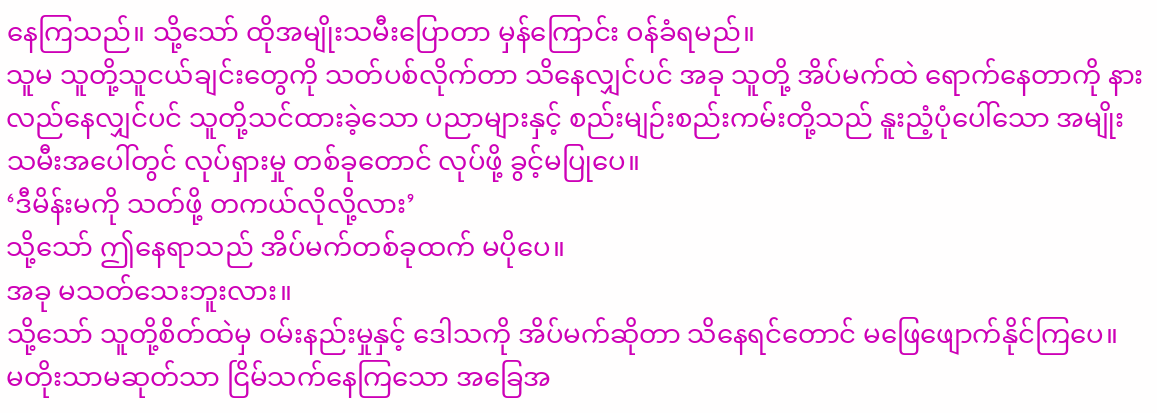နေကြသည်။ သို့သော် ထိုအမျိုးသမီးပြောတာ မှန်ကြောင်း ဝန်ခံရမည်။
သူမ သူတို့သူငယ်ချင်းတွေကို သတ်ပစ်လိုက်တာ သိနေလျှင်ပင် အခု သူတို့ အိပ်မက်ထဲ ရောက်နေတာကို နားလည်နေလျှင်ပင် သူတို့သင်ထားခဲ့သော ပညာများနှင့် စည်းမျဉ်းစည်းကမ်းတို့သည် နူးညံ့ပုံပေါ်သော အမျိုးသမီးအပေါ်တွင် လုပ်ရှားမှု တစ်ခုတောင် လုပ်ဖို့ ခွင့်မပြုပေ။
‘ဒီမိန်းမကို သတ်ဖို့ တကယ်လိုလို့လား’
သို့သော် ဤနေရာသည် အိပ်မက်တစ်ခုထက် မပိုပေ။
အခု မသတ်သေးဘူးလား။
သို့သော် သူတို့စိတ်ထဲမှ ဝမ်းနည်းမှုနှင့် ဒေါသကို အိပ်မက်ဆိုတာ သိနေရင်တောင် မဖြေဖျောက်နိုင်ကြပေ။
မတိုးသာမဆုတ်သာ ငြိမ်သက်နေကြသော အခြေအ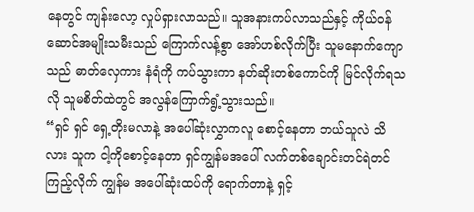နေတွင် ကျန်းလော့ လှုပ်ရှားလာသည်။ သူအနားကပ်လာသည်နှင့် ကိုယ်ဝန်ဆောင်အမျိုးသမီးသည် ကြောက်လန့်စွာ အော်ဟစ်လိုက်ပြီး သူမနောက်ကျောသည် ဓာတ်လှေကား နံရံကို ကပ်သွားကာ နတ်ဆိုးတစ်ကောင်ကို မြင်လိုက်ရသလို သူမစိတ်ထဲတွင် အလွန်ကြောက်ရွံ့သွားသည်။
“ရှင် ရှင် ရှေ့တိုးမလာနဲ့ အပေါ်ဆုံးလွှာကလူ စောင့်နေတာ ဘယ်သူလဲ သိလား သူက ငါ့ကိုစောင့်နေတာ ရှင်ကျွန်မအပေါ် လက်တစ်ချောင်းတင်ရဲတင်ကြည့်လိုက် ကျွန်မ အပေါ်ဆုံးထပ်ကို ရောက်တာနဲ့ ရှင့်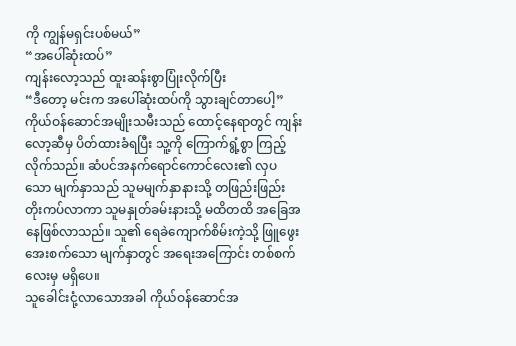ကို ကျွန်မရှင်းပစ်မယ်”
“အပေါ်ဆုံးထပ်”
ကျန်းလော့သည် ထူးဆန်းစွာပြုံးလိုက်ပြီး
“ဒီတော့ မင်းက အပေါ်ဆုံးထပ်ကို သွားချင်တာပေါ့”
ကိုယ်ဝန်ဆောင်အမျိုးသမီးသည် ထောင့်နေရာတွင် ကျန်းလော့ဆီမှ ပိတ်ထားခံရပြီး သူ့ကို ကြောက်ရွံ့စွာ ကြည့်လိုက်သည်။ ဆံပင်အနက်ရောင်ကောင်လေး၏ လှပသော မျက်နှာသည် သူမမျက်နှာနားသို့ တဖြည်းဖြည်း တိုးကပ်လာကာ သူမနှုတ်ခမ်းနားသို့ မထိတထိ အခြေအနေဖြစ်လာသည်။ သူ၏ ရေခဲကျောက်စိမ်းကဲ့သို့ ဖြူဖွေးအေးစက်သော မျက်နှာတွင် အရေးအကြောင်း တစ်စက်လေးမှ မရှိပေ။
သူခေါင်းငုံ့လာသောအခါ ကိုယ်ဝန်ဆောင်အ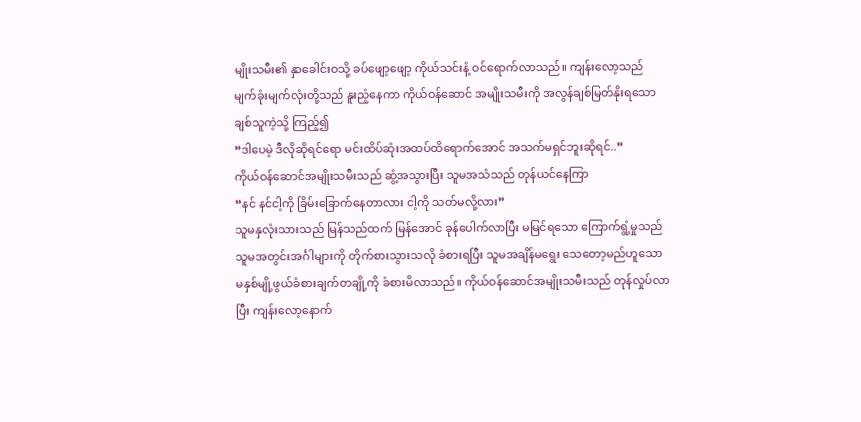မျိုးသမီး၏ နှာခေါင်းဝသို့ ခပ်ဖျော့ဖျော့ ကိုယ်သင်းနံ့ ဝင်ရောက်လာသည်။ ကျန်းလော့သည် မျက်ခုံးမျက်လုံးတို့သည် နူးညံ့နေကာ ကိုယ်ဝန်ဆောင် အမျိုးသမီးကို အလွန်ချစ်မြတ်နိုးရသော ချစ်သူကဲ့သို့ ကြည့်၍
“ဒါပေမဲ့ ဒီလိုဆိုရင်ရော မင်းထိပ်ဆုံးအထပ်ထိရောက်အောင် အသက်မရှင်ဘူးဆိုရင်..”
ကိုယ်ဝန်ဆောင်အမျိုးသမီးသည် ဆွံ့အသွားပြီး သူမအသံသည် တုန်ယင်နေကြာ
“နင် နင်ငါ့ကို ခြိမ်းခြောက်နေတာလား ငါ့ကို သတ်မလို့လား”
သူမနှလုံးသားသည် မြန်သည်ထက် မြန်အောင် ခုန်ပေါက်လာပြီး မမြင်ရသော ကြောက်ရွံ့မှုသည် သူမအတွင်းအင်္ဂါများကို တိုက်စားသွားသလို ခံစားရပြီး သူမအချိန်မရွေး သေတော့မည်ဟူသော မနှစ်မျို့ဖွယ်ခံစားချက်တချို့ကို ခံစားမိလာသည်။ ကိုယ်ဝန်ဆောင်အမျိုးသမီးသည် တုန်လှုပ်လာပြီး ကျန်းလော့နောက်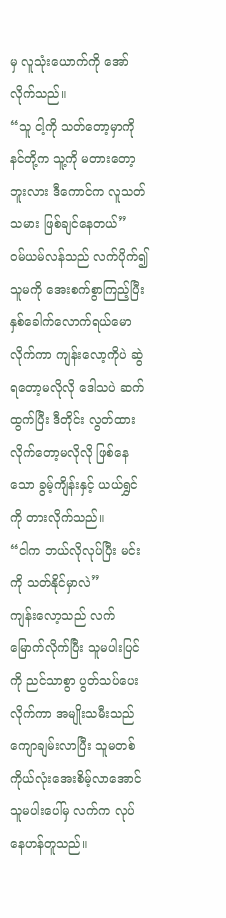မှ လူသုံးယောက်ကို အော်လိုက်သည်။
“သူ ငါ့ကို သတ်တော့မှာကို နင်တို့က သူ့ကို မတားတော့ဘူးလား ဒီကောင်က လူသတ်သမား ဖြစ်ချင်နေတယ်”
ဝမ်ယမ်လန်သည် လက်ပိုက်၍ သူမကို အေးစက်စွာကြည့်ပြီး နှစ်ခေါက်လောက်ရယ်မောလိုက်ကာ ကျန်းလော့ကိုပဲ ဆွဲရတော့မလိုလို ဒေါသပဲ ဆက်ထွက်ပြီး ဒီတိုင်း လွတ်ထားလိုက်တော့မလိုလို ဖြစ်နေသော ခွမ့်ကျိန်းနှင့် ယယ်ရွှင်ကို တားလိုက်သည်။
“ငါက ဘယ်လိုလုပ်ပြီး မင်းကို သတ်နိုင်မှာလဲ”
ကျန်းလော့သည် လက်မြောက်လိုက်ပြီး သူမပါးပြင်ကို ညင်သာစွာ ပွတ်သပ်ပေးလိုက်ကာ အမျိုးသမီးသည် ကျောချမ်းလာပြီး သူမတစ်ကိုယ်လုံးအေးစိမ့်လာအောင် သူမပါးပေါ်မှ လက်က လုပ်နေဟန်တူသည်။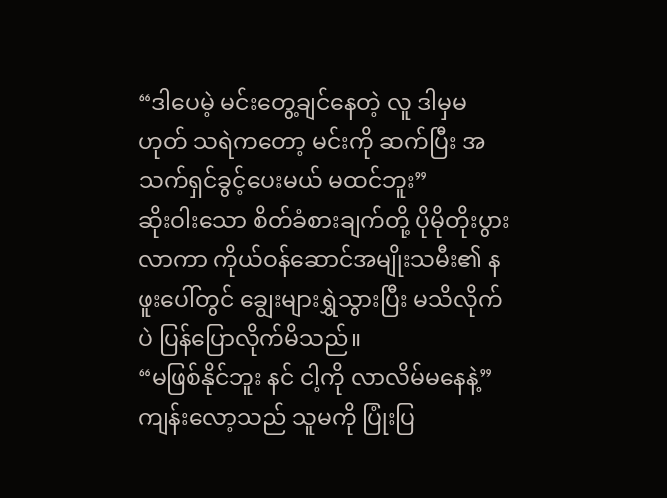“ဒါပေမဲ့ မင်းတွေ့ချင်နေတဲ့ လူ ဒါမှမဟုတ် သရဲကတော့ မင်းကို ဆက်ပြီး အသက်ရှင်ခွင့်ပေးမယ် မထင်ဘူး”
ဆိုးဝါးသော စိတ်ခံစားချက်တို့ ပိုမိုတိုးပွားလာကာ ကိုယ်ဝန်ဆောင်အမျိုးသမီး၏ နဖူးပေါ်တွင် ချွေးများရွှဲသွားပြီး မသိလိုက်ပဲ ပြန်ပြောလိုက်မိသည်။
“မဖြစ်နိုင်ဘူး နင် ငါ့ကို လာလိမ်မနေနဲ့”
ကျန်းလော့သည် သူမကို ပြုံးပြ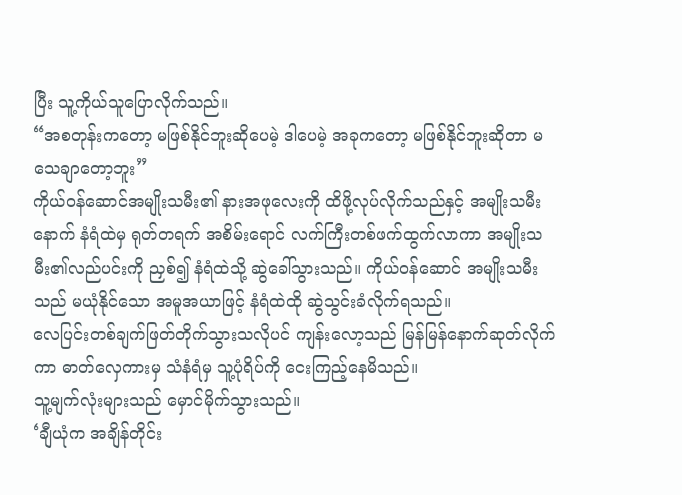ပြီး သူ့ကိုယ်သူပြောလိုက်သည်။
“အစတုန်းကတော့ မဖြစ်နိုင်ဘူးဆိုပေမဲ့ ဒါပေမဲ့ အခုကတော့ မဖြစ်နိုင်ဘူးဆိုတာ မသေချာတော့ဘူး”
ကိုယ်ဝန်ဆောင်အမျိုးသမီး၏ နားအဖုလေးကို ထိဖို့လုပ်လိုက်သည်နှင့် အမျိုးသမီးနောက် နံရံထဲမှ ရုတ်တရက် အစိမ်းရောင် လက်ကြီးတစ်ဖက်ထွက်လာကာ အမျိုးသမီး၏လည်ပင်းကို ညှစ်၍ နံရံထဲသို့ ဆွဲခေါ်သွားသည်။ ကိုယ်ဝန်ဆောင် အမျိုးသမီးသည် မယုံနိုင်သော အမူအယာဖြင့် နံရံထဲထို ဆွဲသွင်းခံလိုက်ရသည်။
လေပြင်းတစ်ချက်ဖြတ်တိုက်သွားသလိုပင် ကျန်းလော့သည် မြန်မြန်နောက်ဆုတ်လိုက်ကာ ဓာတ်လှေကားမှ သံနံရံမှ သူ့ပုံရိပ်ကို ငေးကြည့်နေမိသည်။
သူ့မျက်လုံးများသည် မှောင်မိုက်သွားသည်။
‘ချီယုံက အချိန်တိုင်း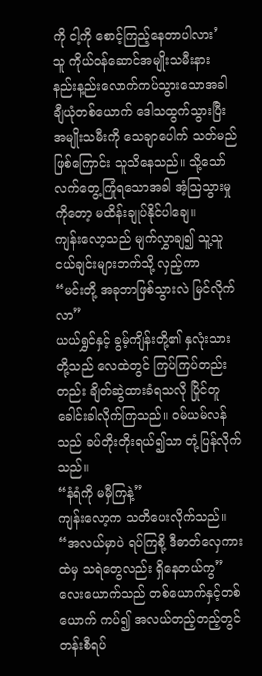ကို ငါ့ကို စောင့်ကြည့်နေတာပါလား’
သူ ကိုယ်ဝန်ဆောင်အမျိုးသမီးနား နည်းန့ည်းလောက်ကပ်သွားသောအခါ ချီယုံတစ်ယောက် ဒေါသထွက်သွားပြီး အမျိုးသမီးကို သေချာပေါက် သတ်မည်ဖြစ်ကြောင်း သူသိနေသည်။ သို့သော် လက်တွေ့ကြုံရသောအခါ အံ့ဩသွားမှုကိုတော့ မထိန်းချုပ်နိုင်ပါချေ။
ကျန်းလော့သည် မျက်လွှာချ၍ သူ့သူငယ်ချင်းများဘက်သို့ လှည့်ကာ
“မင်းတို့ အခုဘာဖြစ်သွားလဲ မြင်လိုက်လာ”
ယယ်ရွှင်နှင့် ခွမ့်ကျိန်းတို့၏ နှလုံးသားတို့သည် လေထဲတွင် ကြပ်ကြပ်တည်းတည်း ချိတ်ဆွဲထားခံရသလို ပြိုင်တူ ခေါင်းခါလိုက်ကြသည်။ ဝမ်ယမ်လန်သည် ခပ်တိုးတိုးရယ်၍သာ တုံ့ပြန်လိုက်သည်။
“နံရံကို မမှီကြနဲ့”
ကျန်းလော့က သတိပေးလိုက်သည်။
“အလယ်မှာပဲ ရပ်ကြစို့ ဒီဓာတ်လှေကားထဲမှ သရဲတွေလည်း ရှိနေတယ်ကွ”
လေးယောက်သည် တစ်ယောက်နှင့်တစ်ယောက် ကပ်၍ အလယ်တည့်တည့်တွင် တန်းစီရပ်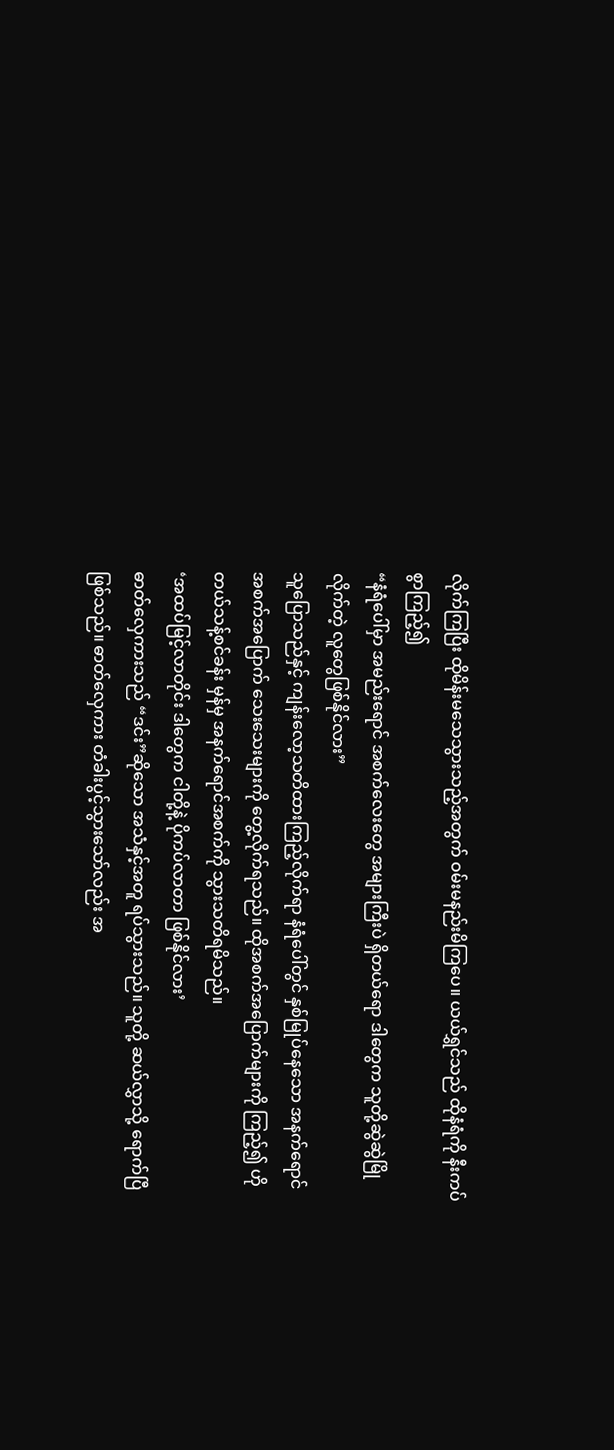လိုက်ကြပြီး ထိုမိန်းမသေသွားသည့်အတွက် ဝမ်းမနည်းမိကြပေ။ ယယ်ရွှင်သည် ထိုနံရံကို နီးကပ်စွာကြည့်၍
“နံရံပေါ်မှာ အမည်းရောင် အစက်လေးတွေ အများကြီးပဲ ရှိတယ်ရော ဒါတွေက သူတို့ဆွဲဆွဲမြိုလိုက်တဲ့ လူတွေဖြစ်နိုင်လား”
သူပြောသည်နှင့် ကျန်းလော့သတိထားကြည့်လိုက်ရာ နံရံပေါ်တွင် နှစ်မြုပ်နေသော အနက်ရောင် အစက်အပြောက် သေးသေးများကို တွေ့လိုက်ရသည်။ ထိုအစက်အပြောက်များကို ကြည့်၍ ဟိုတယ်သန့်စင်ခန်း မှန်မှ အနက်ရောင်အစက်ကို သွားသတိရမိသည်။
‘အထပ်မြင့်လာတိုင်း ဒါတွေက ငါတို့နဲ့ ပိုကပ်လာတာ ဖြစ်နိုင်လား’
ဓာတ်လှေကားသည် “ဒင်း”ဆိုသော အသံနှင့်အတူ ရပ်သွားသည်။ သူတို့ ဆယ်လွှာသို့ ရောက်ပြီဖြစ်သည်။ ဓာတ်လှေကား တံခါးပွင့်သွားသော်လည်း အ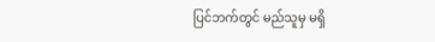ပြင်ဘက်တွင် မည်သူမှ မရှိ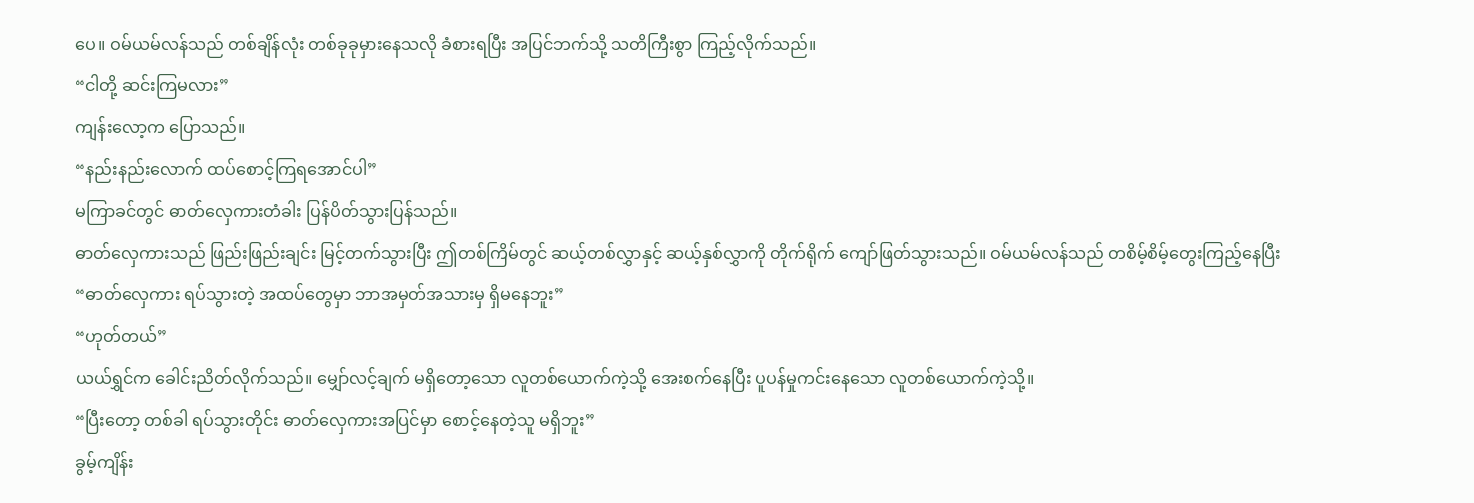ပေ။ ဝမ်ယမ်လန်သည် တစ်ချိန်လုံး တစ်ခုခုမှားနေသလို ခံစားရပြီး အပြင်ဘက်သို့ သတိကြီးစွာ ကြည့်လိုက်သည်။
“ငါတို့ ဆင်းကြမလား”
ကျန်းလော့က ပြောသည်။
“နည်းနည်းလောက် ထပ်စောင့်ကြရအောင်ပါ”
မကြာခင်တွင် ဓာတ်လှေကားတံခါး ပြန်ပိတ်သွားပြန်သည်။
ဓာတ်လှေကားသည် ဖြည်းဖြည်းချင်း မြင့်တက်သွားပြီး ဤတစ်ကြိမ်တွင် ဆယ့်တစ်လွှာနှင့် ဆယ့်နှစ်လွှာကို တိုက်ရိုက် ကျော်ဖြတ်သွားသည်။ ဝမ်ယမ်လန်သည် တစိမ့်စိမ့်တွေးကြည့်နေပြီး
“ဓာတ်လှေကား ရပ်သွားတဲ့ အထပ်တွေမှာ ဘာအမှတ်အသားမှ ရှိမနေဘူး”
“ဟုတ်တယ်”
ယယ်ရွှင်က ခေါင်းညိတ်လိုက်သည်။ မျှော်လင့်ချက် မရှိတော့သော လူတစ်ယောက်ကဲ့သို့ အေးစက်နေပြီး ပူပန်မှုကင်းနေသော လူတစ်ယောက်ကဲ့သို့။
“ပြီးတော့ တစ်ခါ ရပ်သွားတိုင်း ဓာတ်လှေကားအပြင်မှာ စောင့်နေတဲ့သူ မရှိဘူး”
ခွမ့်ကျိန်း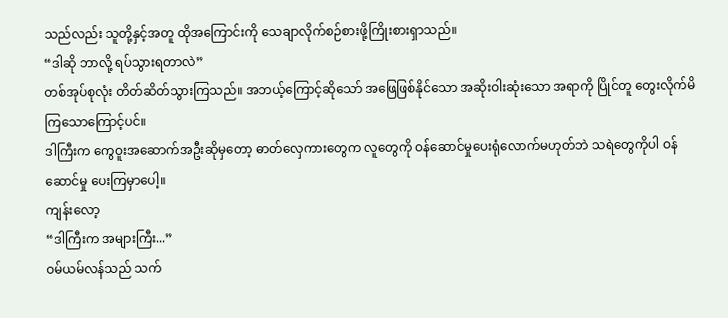သည်လည်း သူတို့နှင့်အတူ ထိုအကြောင်းကို သေချာလိုက်စဉ်စားဖို့ကြိုးစားရှာသည်။
“ဒါဆို ဘာလို့ ရပ်သွားရတာလဲ”
တစ်အုပ်စုလုံး တိတ်ဆိတ်သွားကြသည်။ အဘယ့်ကြောင့်ဆိုသော် အဖြေဖြစ်နိုင်သော အဆိုးဝါးဆုံးသော အရာကို ပြိုင်တူ တွေးလိုက်မိကြသောကြောင့်ပင်။
ဒါကြီးက ကွေဝူးအဆောက်အဦးဆိုမှတော့ ဓာတ်လှေကားတွေက လူတွေကို ဝန်ဆောင်မှုပေးရုံလောက်မဟုတ်ဘဲ သရဲတွေကိုပါ ဝန်ဆောင်မှု ပေးကြမှာပေါ့။
ကျန်းလော့
“ဒါကြီးက အများကြီး...”
ဝမ်ယမ်လန်သည် သက်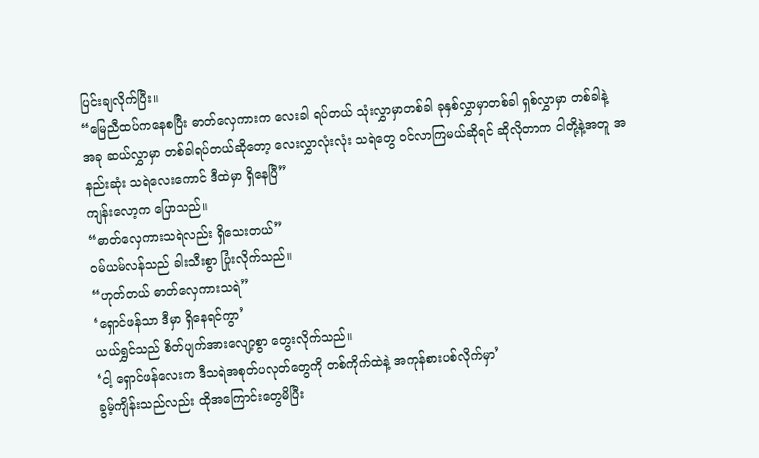ပြင်းချလိုက်ပြီး။
“မြေညီထပ်ကနေစပြီး ဓာတ်လှေကားက လေးခါ ရပ်တယ် သုံးလွှာမှာတစ်ခါ ခုနှစ်လွှာမှာတစ်ခါ ရှစ်လွှာမှာ တစ်ခါနဲ့ အခု ဆယ်လွှာမှာ တစ်ခါရပ်တယ်ဆိုတော့ လေးလွှာလုံးလုံး သရဲတွေ ဝင်လာကြမယ်ဆိုရင် ဆိုလိုတာက ငါတို့နဲ့အတူ အနည်းဆုံး သရဲလေးကောင် ဒီထဲမှာ ရှိနေပြီ”
ကျန်းလော့က ပြောသည်။
“ဓာတ်လှေကားသရဲလည်း ရှိသေးတယ်”
ဝမ်ယမ်လန်သည် ခါးသီးစွာ ပြုံးလိုက်သည်။
“ဟုတ်တယ် ဓာတ်လှေကားသရဲ”
‘ရှောင်ဖန်သာ ဒီမှာ ရှိနေရင်ကွာ’
ယယ်ရွှင်သည် စိတ်ပျက်အားလျော့စွာ တွေးလိုက်သည်။
‘ငါ့ ရှောင်ဖန်လေးက ဒီသရဲအစုတ်ပလုတ်တွေကို တစ်ကိုက်ထဲနဲ့ အကုန်စားပစ်လိုက်မှာ’
ခွမ့်ကျိန်းသည်လည်း ထိုအကြောင်းတွေမိပြီး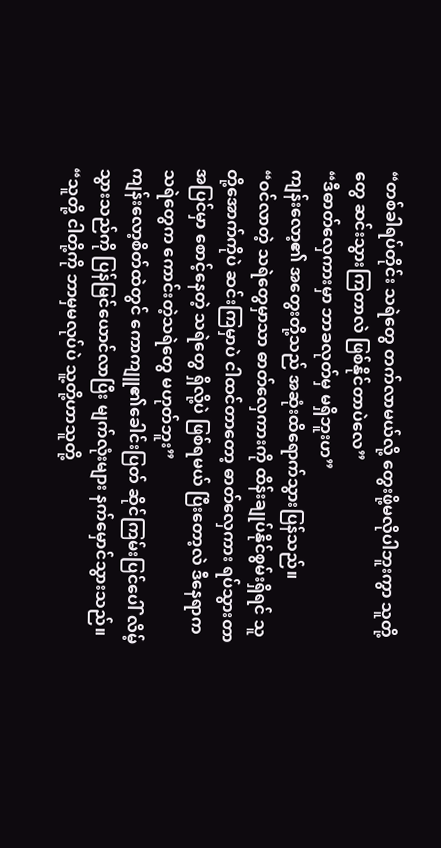“တစ်ခါရပ်တိုင်း သရဲတွေ တက်လာမယ်လို့ တွေးဖို့မလိုပါဘူးကွာ သူတို့တွေ ဆင်းသွားကြတာလဲ ဖြစ်နိုင်တာပဲလေ”
“ဒီဓာတ်လှေကားမှာ ဘာခလုတ်မှ မရှိဘူးဟ”
ကျန်းလော့၏ အတွေးတို့သည် အဆုံးထိရောက်သွားပြန်သည်။
“ဝင်လာတဲ့ သရဲတွေမှာသာ ဓာတ်လှေကားကို ထိန်းချုပ်နိုင်စွမ်းရှိရင် သူတို့အောက်ကိုပဲ ဆင်းကြမှာပဲ ငါထင်တာတော့ ဓာတ်လှေကား ရပ်သွားတာ အပြင်မှာ စောင့်နေတဲ့ သရဲတွေ ရှိလို့ပဲ ဖြစ်ရမယ် ပြီးတော့လဲ ဒီနေရာက သရဲတွေက ကောင်းတဲ့သရဲတွေ မဟုတ်ဘူး”
ကျန်းလော့စိတ်ထဲတွင် ကောကျူ၏ခေါင်းပြတ် ဆိုင်ကြမ်းပြင်ပေါ် လိမ့်သွားသည်ကို ပြန်မြင်ယောင်လာပြီး မျက်လုံးများ နက်မှောင်သွားသည်။
“သူတို့ ငါတို့ကို ဘာမှမလုပ်ပဲ သူ့တို့ဟာသူတို့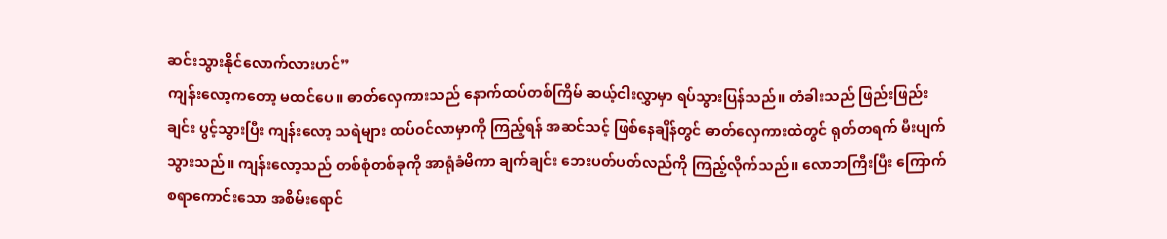ဆင်းသွားနိုင်လောက်လားဟင်”
ကျန်းလော့ကတော့ မထင်ပေ။ ဓာတ်လှေကားသည် နောက်ထပ်တစ်ကြိမ် ဆယ့်ငါးလွှာမှာ ရပ်သွားပြန်သည်။ တံခါးသည် ဖြည်းဖြည်းချင်း ပွင့်သွားပြီး ကျန်းလော့ သရဲများ ထပ်ဝင်လာမှာကို ကြည့်ရန် အဆင်သင့် ဖြစ်နေချိန်တွင် ဓာတ်လှေကားထဲတွင် ရုတ်တရက် မီးပျက်သွားသည်။ ကျန်းလော့သည် တစ်စုံတစ်ခုကို အာရုံခံမိကာ ချက်ချင်း ဘေးပတ်ပတ်လည်ကို ကြည့်လိုက်သည်။ လောဘကြီးပြီး ကြောက်စရာကောင်းသော အစိမ်းရောင်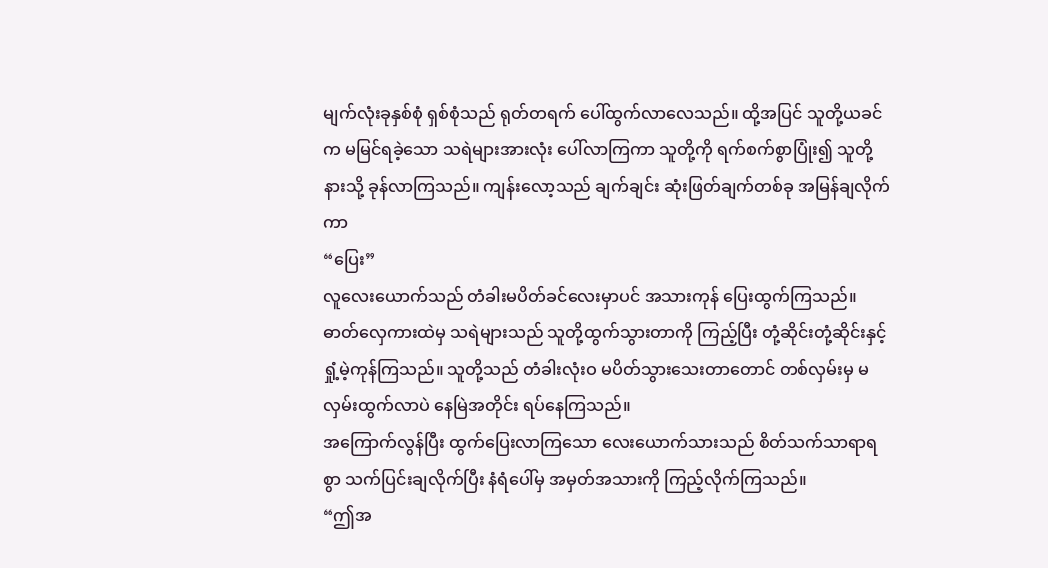မျက်လုံးခုနှစ်စုံ ရှစ်စုံသည် ရုတ်တရက် ပေါ်ထွက်လာလေသည်။ ထို့အပြင် သူတို့ယခင်က မမြင်ရခဲ့သော သရဲများအားလုံး ပေါ်လာကြကာ သူတို့ကို ရက်စက်စွာပြုံး၍ သူတို့နားသို့ ခုန်လာကြသည်။ ကျန်းလော့သည် ချက်ချင်း ဆုံးဖြတ်ချက်တစ်ခု အမြန်ချလိုက်ကာ
“ပြေး”
လူလေးယောက်သည် တံခါးမပိတ်ခင်လေးမှာပင် အသားကုန် ပြေးထွက်ကြသည်။ ဓာတ်လှေကားထဲမှ သရဲများသည် သူတို့ထွက်သွားတာကို ကြည့်ပြီး တုံ့ဆိုင်းတုံ့ဆိုင်းနှင့် ရှုံ့မဲ့ကုန်ကြသည်။ သူတို့သည် တံခါးလုံးဝ မပိတ်သွားသေးတာတောင် တစ်လှမ်းမှ မလှမ်းထွက်လာပဲ နေမြဲအတိုင်း ရပ်နေကြသည်။
အကြောက်လွန်ပြီး ထွက်ပြေးလာကြသော လေးယောက်သားသည် စိတ်သက်သာရာရစွာ သက်ပြင်းချလိုက်ပြီး နံရံပေါ်မှ အမှတ်အသားကို ကြည့်လိုက်ကြသည်။
“ဤအ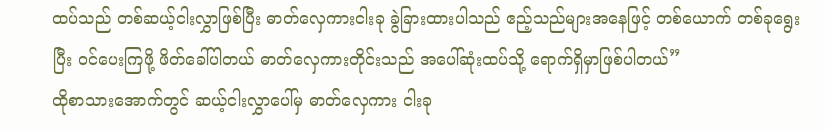ထပ်သည် တစ်ဆယ့်ငါးလွှာဖြစ်ပြီး ဓာတ်လှေကားငါးခု ခွဲခြားထားပါသည် ဧည့်သည်များအနေဖြင့် တစ်ယောက် တစ်ခုရွေးပြီး ဝင်ပေးကြဖို့ ဖိတ်ခေါ်ပါတယ် ဓာတ်လှေကားတိုင်းသည် အပေါ်ဆုံးထပ်သို့ ရောက်ရှိမှာဖြစ်ပါတယ်”
ထိုစာသားအောက်တွင် ဆယ့်ငါးလွှာပေါ်မှ ဓာတ်လှေကား ငါးခု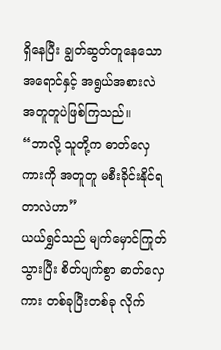ရှိနေပြီး ချွတ်ဆွတ်တူနေသော အရောင်နှင့် အရွယ်အစားလဲ အတူတူပဲဖြစ်ကြသည်။
“ဘာလို့ သူတို့က ဓာတ်လှေကားကို အတူတူ မစီးခိုင်းနိုင်ရတာလဲဟာ”
ယယ်ရွှင်သည် မျက်မှောင်ကြုတ်သွားပြီး စိတ်ပျက်စွာ ဓာတ်လှေကား တစ်ခုပြီးတစ်ခု လိုက်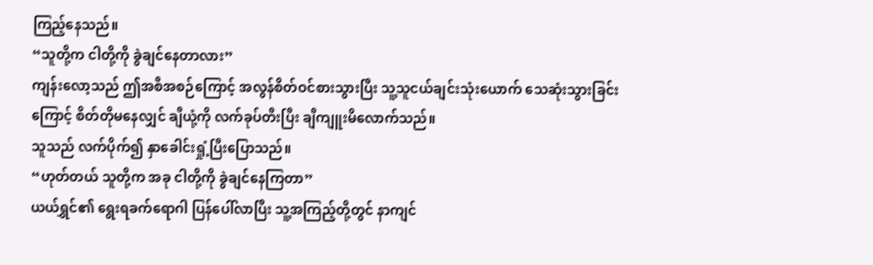ကြည့်နေသည်။
“သူတို့က ငါတို့ကို ခွဲချင်နေတာလား”
ကျန်းလော့သည် ဤအစီအစဉ်ကြောင့် အလွန်စိတ်ဝင်စားသွားပြီး သူ့သူငယ်ချင်းသုံးယောက် သေဆုံးသွားခြင်းကြောင့် စိတ်တိုမနေလျှင် ချီယုံ့ကို လက်ခုပ်တီးပြီး ချီကျူးမိလောက်သည်။
သူသည် လက်ပိုက်၍ နှာခေါင်းရှုံ့ပြီးပြောသည်။
“ဟုတ်တယ် သူတို့က အခု ငါတို့ကို ခွဲချင်နေကြတာ”
ယယ်ရွှင်၏ ရွေးရခက်ရောဂါ ပြန်ပေါ်လာပြီး သူ့အကြည့်တို့တွင် နာကျင်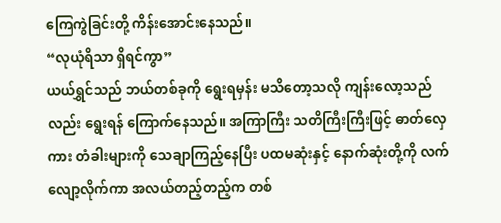ကြေကွဲခြင်းတို့ ကိန်းအောင်းနေသည်။
“လုယုံရိသာ ရှိရင်ကွာ”
ယယ်ရွှင်သည် ဘယ်တစ်ခုကို ရွေးရမှန်း မသိတော့သလို ကျန်းလော့သည်လည်း ရွေးရန် ကြောက်နေသည်။ အကြာကြီး သတိကြီးကြီးဖြင့် ဓာတ်လှေကား တံခါးများကို သေချာကြည့်နေပြီး ပထမဆုံးနှင့် နောက်ဆုံးတို့ကို လက်လျော့လိုက်ကာ အလယ်တည့်တည့်က တစ်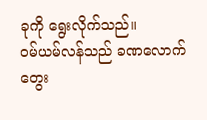ခုကို ရွေးလိုက်သည်။
ဝမ်ယမ်လန်သည် ခဏလောက်တွေး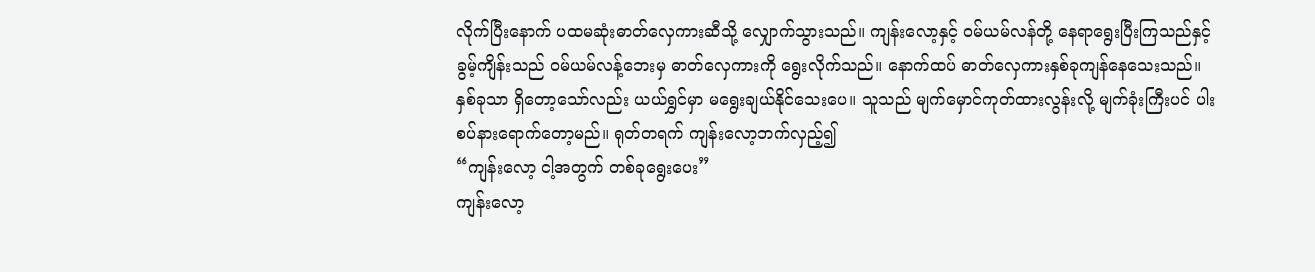လိုက်ပြီးနောက် ပထမဆုံးဓာတ်လှေကားဆီသို့ လျှောက်သွားသည်။ ကျန်းလော့နှင့် ဝမ်ယမ်လန်တို့ နေရာရွေးပြီးကြသည်နှင့် ခွမ့်ကျိန်းသည် ဝမ်ယမ်လန့်ဘေးမှ ဓာတ်လှေကားကို ရွေးလိုက်သည်။ နောက်ထပ် ဓာတ်လှေကားနှစ်ခုကျန်နေသေးသည်။ နှစ်ခုသာ ရှိတော့သော်လည်း ယယ်ရွှင်မှာ မရွေးချယ်နိုင်သေးပေ။ သူသည် မျက်မှောင်ကုတ်ထားလွန်းလို့ မျက်ခုံးကြီးပင် ပါးစပ်နားရောက်တော့မည်။ ရုတ်တရက် ကျန်းလော့ဘက်လှည့်၍
“ကျန်းလော့ ငါ့အတွက် တစ်ခုရွေးပေး”
ကျန်းလော့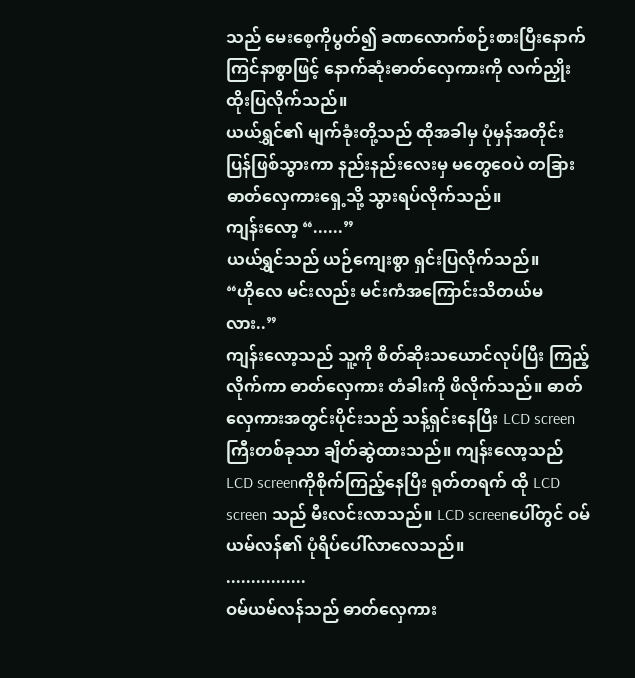သည် မေးစေ့ကိုပွတ်၍ ခဏလောက်စဉ်းစားပြီးနောက် ကြင်နာစွာဖြင့် နောက်ဆုံးဓာတ်လှေကားကို လက်ညှိုးထိုးပြလိုက်သည်။
ယယ်ရွှင်၏ မျက်ခုံးတို့သည် ထိုအခါမှ ပုံမှန်အတိုင်းပြန်ဖြစ်သွားကာ နည်းနည်းလေးမှ မတွေဝေပဲ တခြားဓာတ်လှေကားရှေ့သို့ သွားရပ်လိုက်သည်။
ကျန်းလော့ “......”
ယယ်ရွှင်သည် ယဉ်ကျေးစွာ ရှင်းပြလိုက်သည်။
“ဟိုလေ မင်းလည်း မင်းကံအကြောင်းသိတယ်မလား..”
ကျန်းလော့သည် သူ့ကို စိတ်ဆိုးသယောင်လုပ်ပြီး ကြည့်လိုက်ကာ ဓာတ်လှေကား တံခါးကို ဖိလိုက်သည်။ ဓာတ်လှေကားအတွင်းပိုင်းသည် သန့်ရှင်းနေပြီး LCD screen ကြီးတစ်ခုသာ ချိတ်ဆွဲထားသည်။ ကျန်းလော့သည် LCD screenကိုစိုက်ကြည့်နေပြီး ရုတ်တရက် ထို LCD screen သည် မီးလင်းလာသည်။ LCD screenပေါ်တွင် ဝမ်ယမ်လန်၏ ပုံရိပ်ပေါ်လာလေသည်။
................
ဝမ်ယမ်လန်သည် ဓာတ်လှေကား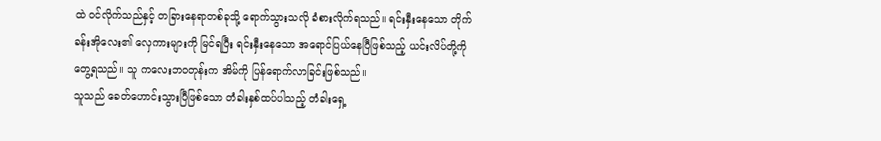ထဲ ဝင်လိုက်သည်နှင့် တခြားနေရာတစ်ခုသို့ ရောက်သွားသလို ခံစားလိုက်ရသည်။ ရင်းနှီးနေသော တိုက်ခန်းအိုလေး၏ လှေကားများကို မြင်ရပြီး ရင်းနှီးနေသော အရောင်ပြယ်နေပြီဖြစ်သည့် ယင်းလိပ်တို့ကို တွေ့ရသည်။ သူ ကလေးဘဝတုန်းက အိမ်ကို ပြန်ရောက်လာခြင်းဖြစ်သည်။
သူသည် ခေတ်ဟောင်းသွားပြီဖြစ်သော တံခါးနှစ်ထပ်ပါသည့် တံခါးရှေ့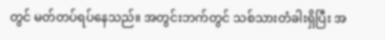တွင် မတ်တပ်ရပ်နေသည်။ အတွင်းဘက်တွင် သစ်သားတံခါးရှိပြီး အ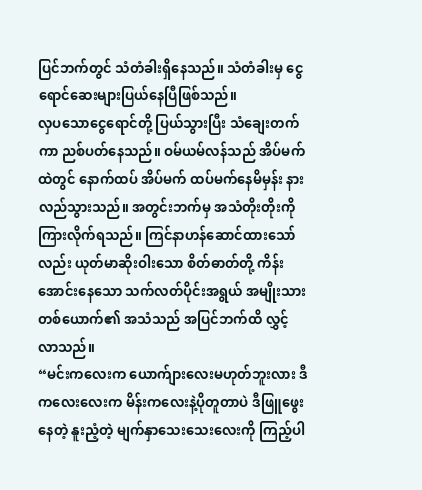ပြင်ဘက်တွင် သံတံခါးရှိနေသည်။ သံတံခါးမှ ငွေရောင်ဆေးများပြယ်နေပြီဖြစ်သည်။
လှပသောငွေရောင်တို့ ပြယ်သွားပြီး သံချေးတက်ကာ ညစ်ပတ်နေသည်။ ဝမ်ယမ်လန်သည် အိပ်မက်ထဲတွင် နောက်ထပ် အိပ်မက် ထပ်မက်နေမိမှန်း နားလည်သွားသည်။ အတွင်းဘက်မှ အသံတိုးတိုးကို ကြားလိုက်ရသည်။ ကြင်နာဟန်ဆောင်ထားသော်လည်း ယုတ်မာဆိုးဝါးသော စိတ်ဓာတ်တို့ ကိန်းအောင်းနေသော သက်လတ်ပိုင်းအရွယ် အမျိုးသားတစ်ယောက်၏ အသံသည် အပြင်ဘက်ထိ လွှင့်လာသည်။
“မင်းကလေးက ယောက်ျားလေးမဟုတ်ဘူးလား ဒီကလေးလေးက မိန်းကလေးနဲ့ပိုတူတာပဲ ဒီဖြူဖွေးနေတဲ့ နူးညံ့တဲ့ မျက်နှာသေးသေးလေးကို ကြည့်ပါ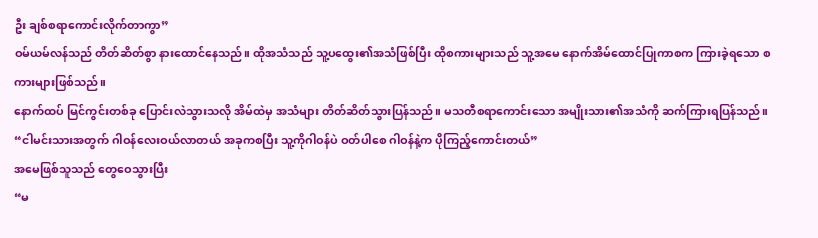ဦး ချစ်စရာကောင်းလိုက်တာကွာ”
ဝမ်ယမ်လန်သည် တိတ်ဆိတ်စွာ နားထောင်နေသည်။ ထိုအသံသည် သူ့ပထွေး၏အသံဖြစ်ပြီး ထိုစကားများသည် သူ့အမေ နောက်အိမ်ထောင်ပြုကာစက ကြားခဲ့ရသော စကားများဖြစ်သည်။
နောက်ထပ် မြင်ကွင်းတစ်ခု ပြောင်းလဲသွားသလို အိမ်ထဲမှ အသံများ တိတ်ဆိတ်သွားပြန်သည်။ မသတီစရာကောင်းသော အမျိုးသား၏အသံကို ဆက်ကြားရပြန်သည်။
“ငါမင်းသားအတွက် ဂါဝန်လေးဝယ်လာတယ် အခုကစပြီး သူ့ကိုဂါဝန်ပဲ ဝတ်ပါစေ ဂါဝန်နဲ့က ပိုကြည့်ကောင်းတယ်”
အမေဖြစ်သူသည် တွေဝေသွားပြီး
“မ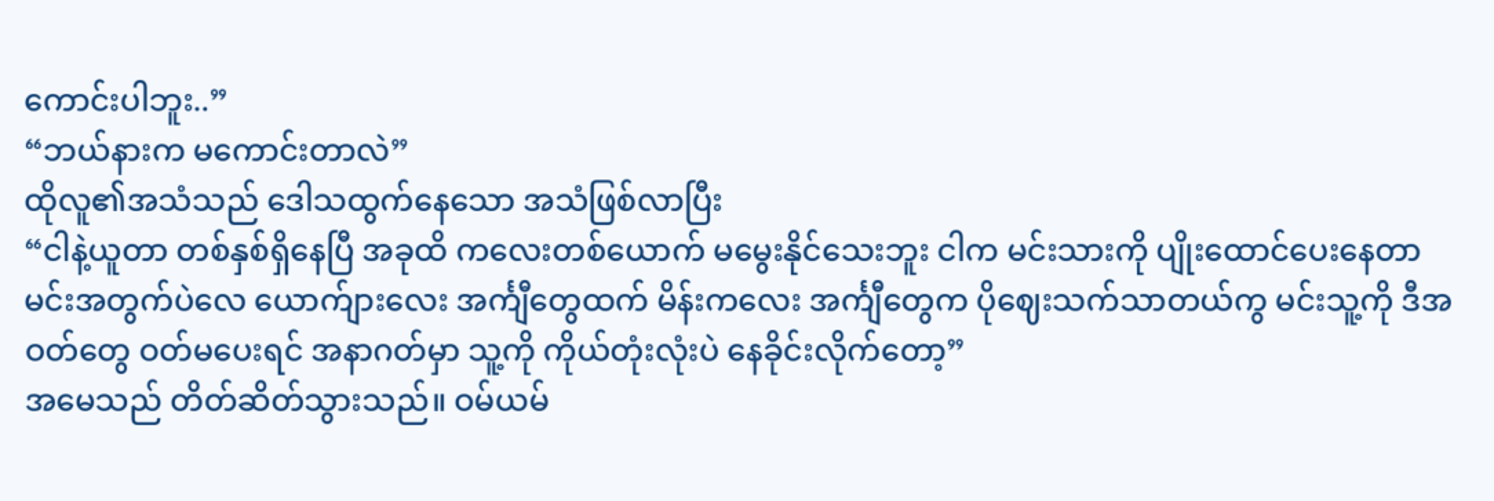ကောင်းပါဘူး..”
“ဘယ်နားက မကောင်းတာလဲ”
ထိုလူ၏အသံသည် ဒေါသထွက်နေသော အသံဖြစ်လာပြီး
“ငါနဲ့ယူတာ တစ်နှစ်ရှိနေပြီ အခုထိ ကလေးတစ်ယောက် မမွေးနိုင်သေးဘူး ငါက မင်းသားကို ပျိုးထောင်ပေးနေတာ မင်းအတွက်ပဲလေ ယောက်ျားလေး အင်္ကျီတွေထက် မိန်းကလေး အင်္ကျီတွေက ပိုဈေးသက်သာတယ်ကွ မင်းသူ့ကို ဒီအဝတ်တွေ ဝတ်မပေးရင် အနာဂတ်မှာ သူ့ကို ကိုယ်တုံးလုံးပဲ နေခိုင်းလိုက်တော့”
အမေသည် တိတ်ဆိတ်သွားသည်။ ဝမ်ယမ်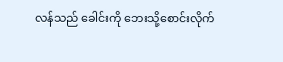လန်သည် ခေါင်းကို ဘေးသို့စောင်းလိုက်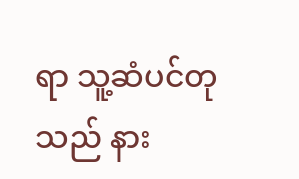ရာ သူ့ဆံပင်တုသည် နား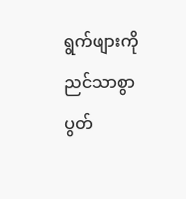ရွက်ဖျားကို ညင်သာစွာ ပွတ်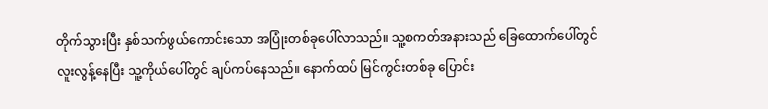တိုက်သွားပြီး နှစ်သက်ဖွယ်ကောင်းသော အပြုံးတစ်ခုပေါ်လာသည်။ သူ့စကတ်အနားသည် ခြေထောက်ပေါ်တွင် လူးလွန့်နေပြီး သူ့ကိုယ်ပေါ်တွင် ချပ်ကပ်နေသည်။ နောက်ထပ် မြင်ကွင်းတစ်ခု ပြောင်း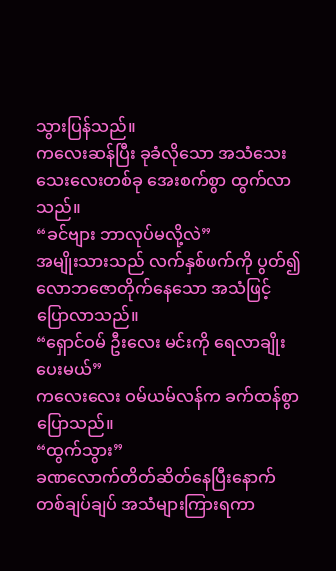သွားပြန်သည်။
ကလေးဆန်ပြီး ခုခံလိုသော အသံသေးသေးလေးတစ်ခု အေးစက်စွာ ထွက်လာသည်။
“ခင်ဗျား ဘာလုပ်မလို့လဲ”
အမျိုးသားသည် လက်နှစ်ဖက်ကို ပွတ်၍ လောဘဇောတိုက်နေသော အသံဖြင့် ပြောလာသည်။
“ရှောင်ဝမ် ဦးလေး မင်းကို ရေလာချိုးပေးမယ်”
ကလေးလေး ဝမ်ယမ်လန်က ခက်ထန်စွာ ပြောသည်။
“ထွက်သွား”
ခဏလောက်တိတ်ဆိတ်နေပြီးနောက် တစ်ချပ်ချပ် အသံများကြားရကာ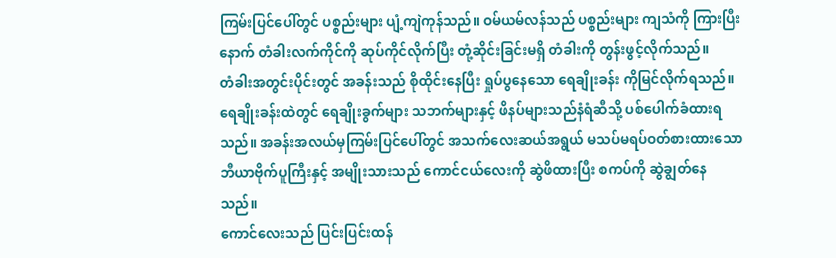ကြမ်းပြင်ပေါ်တွင် ပစ္စည်းများ ပျံ့ကျဲကုန်သည်။ ဝမ်ယမ်လန်သည် ပစ္စည်းများ ကျသံကို ကြားပြီးနောက် တံခါးလက်ကိုင်ကို ဆုပ်ကိုင်လိုက်ပြီး တုံ့ဆိုင်းခြင်းမရှိ တံခါးကို တွန်းဖွင့်လိုက်သည်။
တံခါးအတွင်းပိုင်းတွင် အခန်းသည် စိုထိုင်းနေပြီး ရှုပ်ပွနေသော ရေချိုးခန်း ကိုမြင်လိုက်ရသည်။ ရေချိုးခန်းထဲတွင် ရေချိုးခွက်များ သဘက်များနှင့် ဖိနပ်များသည်နံရံဆီသို့ ပစ်ပေါက်ခံထားရသည်။ အခန်းအလယ်မှကြမ်းပြင်ပေါ်တွင် အသက်လေးဆယ်အရွယ် မသပ်မရပ်ဝတ်စားထားသော ဘီယာဗိုက်ပူကြီးနှင့် အမျိုးသားသည် ကောင်ငယ်လေးကို ဆွဲဖိထားပြီး စကပ်ကို ဆွဲချွတ်နေသည်။
ကောင်လေးသည် ပြင်းပြင်းထန်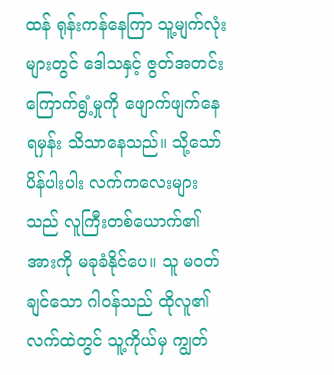ထန် ရုန်းကန်နေကြာ သူ့မျက်လုံးများတွင် ဒေါသနှင့် ဇွတ်အတင်း ကြောက်ရွံ့မှုကို ဖျောက်ဖျက်နေရမှန်း သိသာနေသည်။ သို့သော် ပိန်ပါးပါး လက်ကလေးများသည် လူကြီးတစ်ယောက်၏ အားကို မခုခံနိုင်ပေ။ သူ မဝတ်ချင်သော ဂါဝန်သည် ထိုလူ၏ လက်ထဲတွင် သူ့ကိုယ်မှ ကျွတ်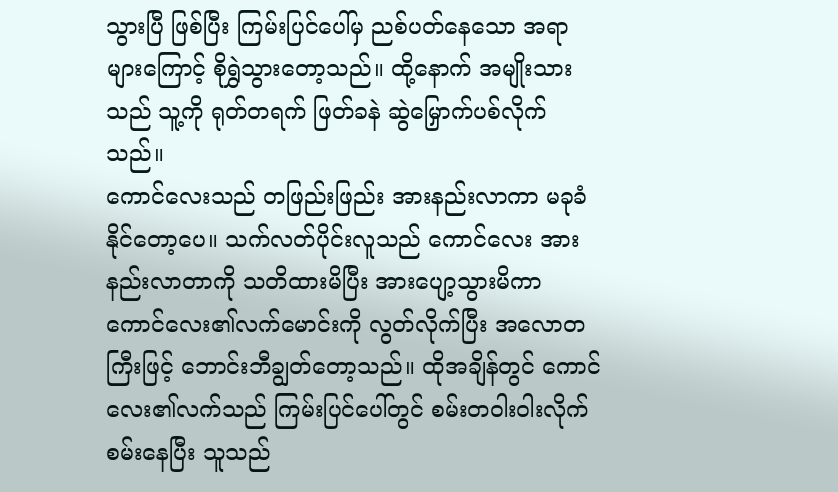သွားပြီ ဖြစ်ပြီး ကြမ်းပြင်ပေါ်မှ ညစ်ပတ်နေသော အရာများကြောင့် စိုရွှဲသွားတော့သည်။ ထို့နောက် အမျိုးသားသည် သူ့ကို ရုတ်တရက် ဖြတ်ခနဲ ဆွဲမြှောက်ပစ်လိုက်သည်။
ကောင်လေးသည် တဖြည်းဖြည်း အားနည်းလာကာ မခုခံနိုင်တော့ပေ။ သက်လတ်ပိုင်းလူသည် ကောင်လေး အားနည်းလာတာကို သတိထားမိပြီး အားပျော့သွားမိကာ ကောင်လေး၏လက်မောင်းကို လွတ်လိုက်ပြီး အလောတကြီးဖြင့် ဘောင်းဘီချွတ်တော့သည်။ ထိုအချိန်တွင် ကောင်လေး၏လက်သည် ကြမ်းပြင်ပေါ်တွင် စမ်းတဝါးဝါးလိုက်စမ်းနေပြီး သူသည်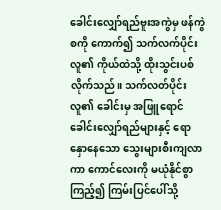ခေါင်းလျှော်ရည်ဗူးအကွဲမှ ဖန်ကွဲစကို ကောက်၍ သက်လက်ပိုင်းလူ၏ ကိုယ်ထဲသို့ ထိုးသွင်းပစ်လိုက်သည်။ သက်လတ်ပိုင်းလူ၏ ခေါင်းမှ အဖြူရောင်ခေါင်းလျှော်ရည်များနှင့် ရောနှောနေသော သွေးများစီးကျလာကာ ကောင်လေးကို မယုံနိုင်စွာ ကြည့်၍ ကြမ်းပြင်ပေါ်သို့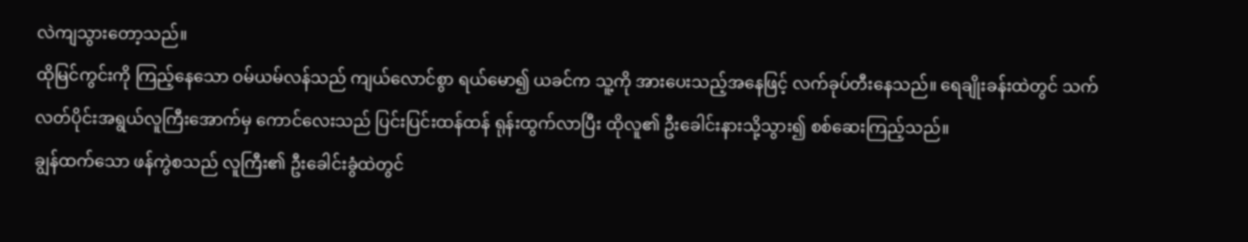လဲကျသွားတော့သည်။
ထိုမြင်ကွင်းကို ကြည့်နေသော ဝမ်ယမ်လန်သည် ကျယ်လောင်စွာ ရယ်မော၍ ယခင်က သူ့ကို အားပေးသည့်အနေဖြင့် လက်ခုပ်တီးနေသည်။ ရေချိုးခန်းထဲတွင် သက်လတ်ပိုင်းအရွယ်လူကြီးအောက်မှ ကောင်လေးသည် ပြင်းပြင်းထန်ထန် ရုန်းထွက်လာပြီး ထိုလူ၏ ဦးခေါင်းနားသို့သွား၍ စစ်ဆေးကြည့်သည်။
ချွန်ထက်သော ဖန်ကွဲစသည် လူကြီး၏ ဦးခေါင်းခွံထဲတွင်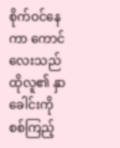စိုက်ဝင်နေကာ ကောင်လေးသည် ထိုလူ၏ နှာခေါင်းကို စစ်ကြည့်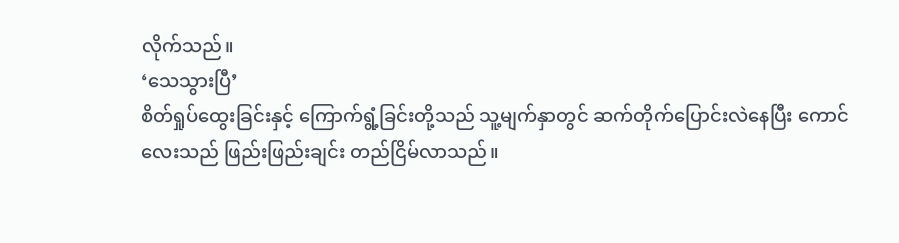လိုက်သည်။
‘သေသွားပြီ’
စိတ်ရှုပ်ထွေးခြင်းနှင့် ကြောက်ရွံ့ခြင်းတို့သည် သူ့မျက်နှာတွင် ဆက်တိုက်ပြောင်းလဲနေပြီး ကောင်လေးသည် ဖြည်းဖြည်းချင်း တည်ငြိမ်လာသည်။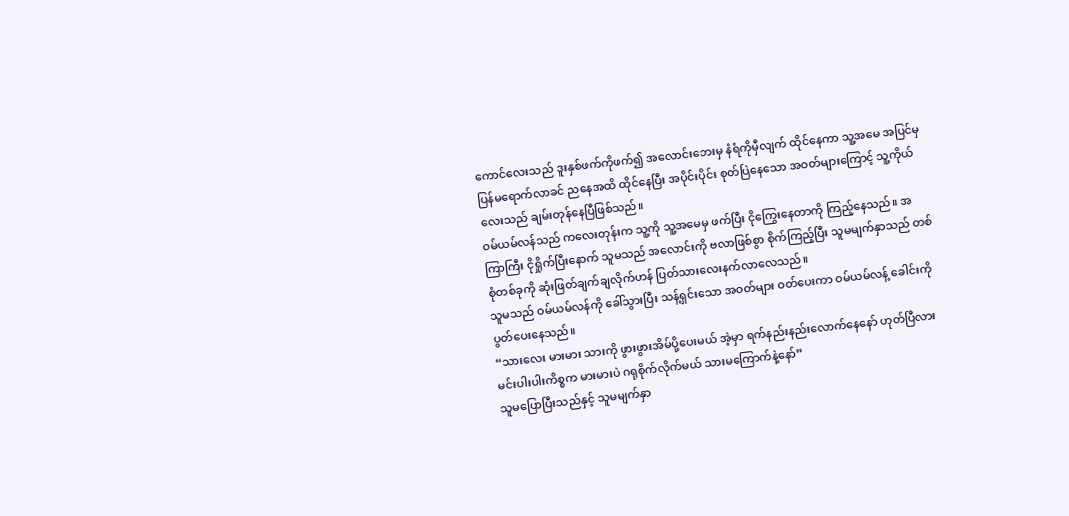ကောင်လေးသည် ဒူးနှစ်ဖက်ကိုဖက်၍ အလောင်းဘေးမှ နံရံကိုမှီလျက် ထိုင်နေကာ သူ့အမေ အပြင်မှ ပြန်မရောက်လာခင် ညနေအထိ ထိုင်နေပြီး အပိုင်းပိုင်း စုတ်ပြဲနေသော အဝတ်များကြောင့် သူ့ကိုယ်လေးသည် ချမ်းတုန်နေပြီဖြစ်သည်။
ဝမ်ယမ်လန်သည် ကလေးတုန်းက သူ့ကို သူ့အမေမှ ဖက်ပြီး ငိုကြွေးနေတာကို ကြည့်နေသည်။ အကြာကြီး ငိုရှိုက်ပြီးနောက် သူမသည် အလောင်းကို ဗလာဖြစ်စွာ စိုက်ကြည့်ပြီး သူမမျက်နှာသည် တစ်စုံတစ်ခုကို ဆုံးဖြတ်ချက်ချလိုက်ဟန် ပြတ်သားလေးနက်လာလေသည်။
သူမသည် ဝမ်ယမ်လန်ကို ခေါ်သွားပြီး သန့်ရှင်းသော အဝတ်များ ဝတ်ပေးကာ ဝမ်ယမ်လန့် ခေါင်းကို ပွတ်ပေးနေသည်။
“သားလေး မားမား သားကို ဖွားဖွားအိမ်ပို့ပေးမယ် အဲ့မှာ ရက်နည်းနည်းလောက်နေနော် ဟုတ်ပြီလား မင်းပါးပါးကိစ္စက မားမားပဲ ဂရုစိုက်လိုက်မယ် သားမကြောက်နဲ့နော်”
သူမပြောပြီးသည်နှင့် သူမမျက်နှာ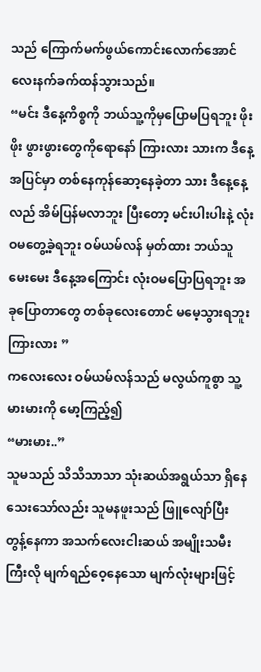သည် ကြောက်မက်ဖွယ်ကောင်းလောက်အောင် လေးနက်ခက်ထန်သွားသည်။
“မင်း ဒီနေ့ကိစ္စကို ဘယ်သူ့ကိုမှပြောမပြရဘူး ဖိုးဖိုး ဖွားဖွားတွေကိုရောနော် ကြားလား သားက ဒီနေ့အပြင်မှာ တစ်နေကုန်ဆော့နေခဲ့တာ သား ဒီနေ့နေ့လည် အိမ်ပြန်မလာဘူး ပြီးတော့ မင်းပါးပါးနဲ့ လုံးဝမတွေ့ခဲ့ရဘူး ဝမ်ယမ်လန် မှတ်ထား ဘယ်သူမေးမေး ဒီနေ့အကြောင်း လုံးဝမပြောပြရဘူး အခုပြောတာတွေ တစ်ခုလေးတောင် မမေ့သွားရဘူး ကြားလား ”
ကလေးလေး ဝမ်ယမ်လန်သည် မလွယ်ကူစွာ သူ့မားမားကို မော့ကြည့်၍
“မားမား..”
သူမသည် သိသိသာသာ သုံးဆယ်အရွယ်သာ ရှိနေသေးသော်လည်း သူမနဖူးသည် ဖြူလျော်ပြီး တွန့်နေကာ အသက်လေးငါးဆယ် အမျိုးသမီးကြီးလို မျက်ရည်ဝေ့နေသော မျက်လုံးများဖြင့်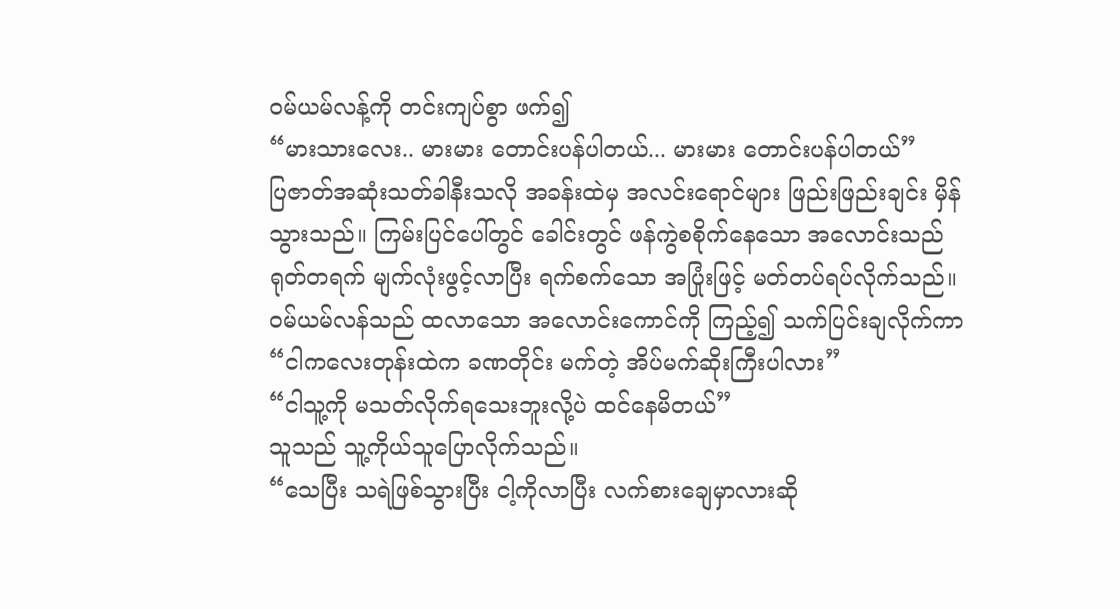ဝမ်ယမ်လန့်ကို တင်းကျပ်စွာ ဖက်၍
“မားသားလေး.. မားမား တောင်းပန်ပါတယ်... မားမား တောင်းပန်ပါတယ်”
ပြဇာတ်အဆုံးသတ်ခါနီးသလို အခန်းထဲမှ အလင်းရောင်များ ဖြည်းဖြည်းချင်း မှိန်သွားသည်။ ကြမ်းပြင်ပေါ်တွင် ခေါင်းတွင် ဖန်ကွဲစစိုက်နေသော အလောင်းသည် ရုတ်တရက် မျက်လုံးဖွင့်လာပြီး ရက်စက်သော အပြုံးဖြင့် မတ်တပ်ရပ်လိုက်သည်။ ဝမ်ယမ်လန်သည် ထလာသော အလောင်းကောင်ကို ကြည့်၍ သက်ပြင်းချလိုက်ကာ
“ငါကလေးတုန်းထဲက ခဏတိုင်း မက်တဲ့ အိပ်မက်ဆိုးကြီးပါလား”
“ငါသူ့ကို မသတ်လိုက်ရသေးဘူးလို့ပဲ ထင်နေမိတယ်”
သူသည် သူ့ကိုယ်သူပြောလိုက်သည်။
“သေပြီး သရဲဖြစ်သွားပြီး ငါ့ကိုလာပြီး လက်စားချေမှာလားဆို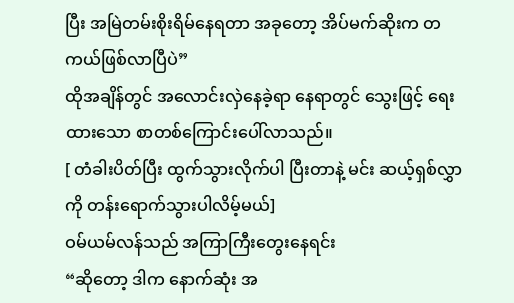ပြီး အမြဲတမ်းစိုးရိမ်နေရတာ အခုတော့ အိပ်မက်ဆိုးက တကယ်ဖြစ်လာပြီပဲ”
ထိုအချိန်တွင် အလောင်းလှဲနေခဲ့ရာ နေရာတွင် သွေးဖြင့် ရေးထားသော စာတစ်ကြောင်းပေါ်လာသည်။
[ တံခါးပိတ်ပြီး ထွက်သွားလိုက်ပါ ပြီးတာနဲ့ မင်း ဆယ့်ရှစ်လွှာကို တန်းရောက်သွားပါလိမ့်မယ်]
ဝမ်ယမ်လန်သည် အကြာကြီးတွေးနေရင်း
“ဆိုတော့ ဒါက နောက်ဆုံး အ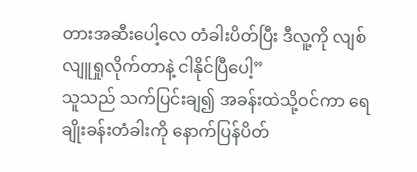တားအဆီးပေါ့လေ တံခါးပိတ်ပြီး ဒီလူ့ကို လျစ်လျူရှုလိုက်တာနဲ့ ငါနိုင်ပြီပေါ့”
သူသည် သက်ပြင်းချ၍ အခန်းထဲသို့ဝင်ကာ ရေချိုးခန်းတံခါးကို နောက်ပြန်ပိတ်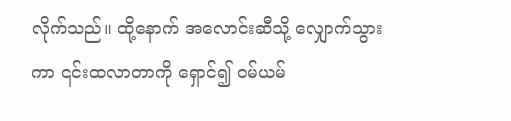လိုက်သည်။ ထို့နောက် အလောင်းဆီသို့ လျှောက်သွားကာ ၎င်းထလာတာကို ရှောင်၍ ဝမ်ယမ်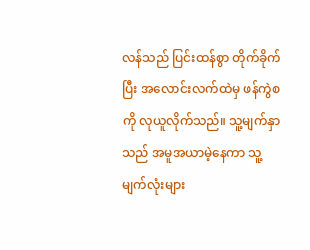လန်သည် ပြင်းထန်စွာ တိုက်ခိုက်ပြီး အလောင်းလက်ထဲမှ ဖန်ကွဲစကို လုယူလိုက်သည်။ သူ့မျက်နှာသည် အမူအယာမဲ့နေကာ သူ့မျက်လုံးများ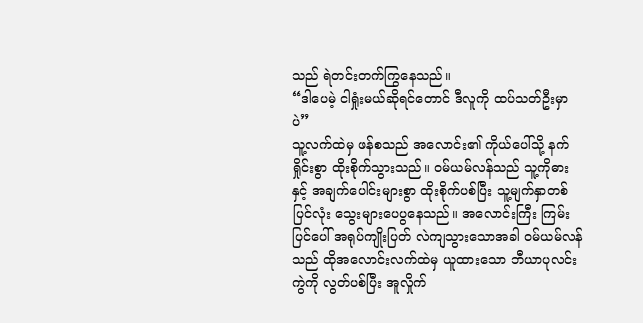သည် ရဲတင်းတက်ကြွနေသည်။
“ဒါပေမဲ့ ငါရှုံးမယ်ဆိုရင်တောင် ဒီလူကို ထပ်သတ်ဦးမှာပဲ”
သူ့လက်ထဲမှ ဖန်စသည် အလောင်း၏ ကိုယ်ပေါ်သို့ နက်ရှိုင်းစွာ ထိုးစိုက်သွားသည်။ ဝမ်ယမ်လန်သည် သူ့ကိုဓားနှင့် အချက်ပေါင်းများစွာ ထိုးစိုက်ပစ်ပြီး သူ့မျက်နှာတစ်ပြင်လုံး သွေးများပေပွနေသည်။ အလောင်းကြီး ကြမ်းပြင်ပေါ် အရုပ်ကျိုးပြတ် လဲကျသွားသောအခါ ဝမ်ယမ်လန်သည် ထိုအလောင်းလက်ထဲမှ ယူထားသော ဘီယာပုလင်းကွဲကို လွတ်ပစ်ပြီး အူလှိုက်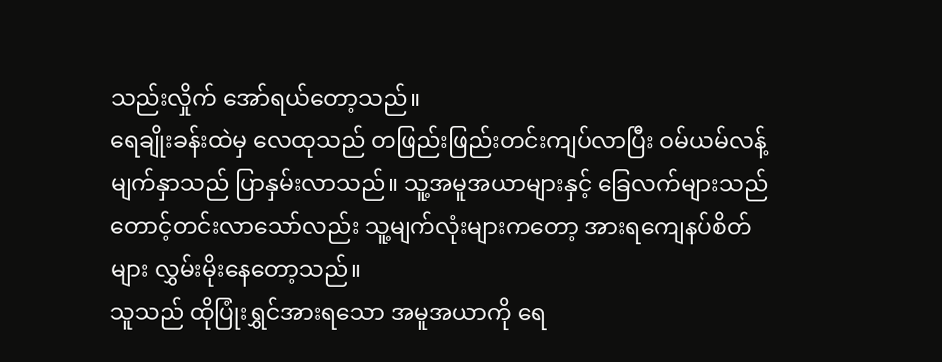သည်းလှိုက် အော်ရယ်တော့သည်။
ရေချိုးခန်းထဲမှ လေထုသည် တဖြည်းဖြည်းတင်းကျပ်လာပြီး ဝမ်ယမ်လန့်မျက်နှာသည် ပြာနှမ်းလာသည်။ သူ့အမူအယာများနှင့် ခြေလက်များသည် တောင့်တင်းလာသော်လည်း သူ့မျက်လုံးများကတော့ အားရကျေနပ်စိတ်များ လွှမ်းမိုးနေတော့သည်။
သူသည် ထိုပြုံးရွှင်အားရသော အမူအယာကို ရေ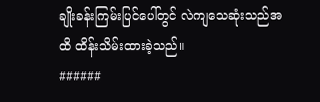ချိုးခန်းကြမ်းပြင်ပေါ်တွင် လဲကျသေဆုံးသည်အထိ ထိန်းသိမ်းထားခဲ့သည်။
######